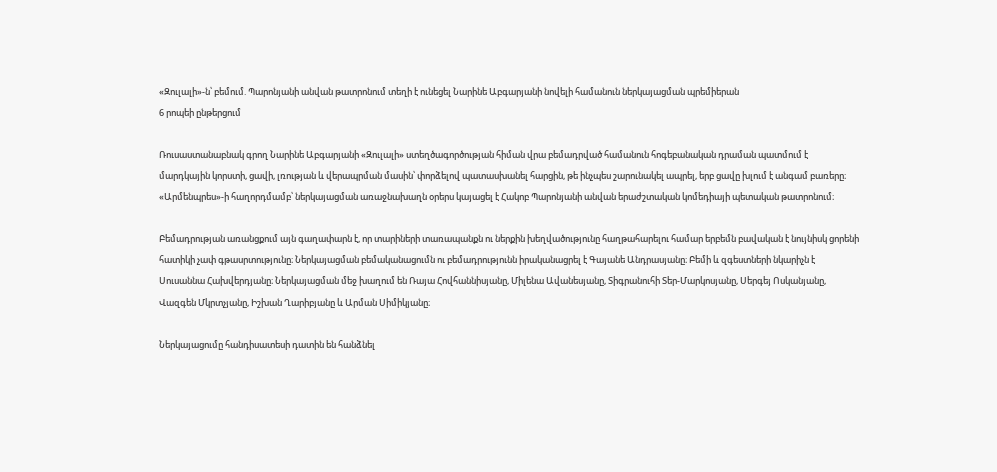«Զուլալի»-ն՝ բեմում. Պարոնյանի անվան թատրոնում տեղի է ունեցել Նարինե Աբգարյանի նովելի համանուն ներկայացման պրեմիերան
6 րոպեի ընթերցում

Ռուսաստանաբնակ գրող Նարինե Աբգարյանի «Զուլալի» ստեղծագործության հիման վրա բեմադրված համանուն հոգեբանական դրաման պատմում է մարդկային կորստի, ցավի, լռության և վերապրման մասին՝ փորձելով պատասխանել հարցին, թե ինչպես շարունակել ապրել, երբ ցավը խլում է անգամ բառերը։
«Արմենպրես»-ի հաղորդմամբ՝ ներկայացման առաջնախաղն օրերս կայացել է Հակոբ Պարոնյանի անվան երաժշտական կոմեդիայի պետական թատրոնում։

Բեմադրության առանցքում այն գաղափարն է, որ տարիների տառապանքն ու ներքին խեղվածությունը հաղթահարելու համար երբեմն բավական է նույնիսկ ցորենի հատիկի չափ գթասրտությունը։ Ներկայացման բեմականացումն ու բեմադրությունն իրականացրել է Գայանե Անդրասյանը։ Բեմի և զգեստների նկարիչն է Սուսաննա Հախվերդյանը։ Ներկայացման մեջ խաղում են Ռայա Հովհաննիսյանը, Միլենա Ավանեսյանը, Տիգրանուհի Տեր-Մարկոսյանը, Սերգեյ Ոսկանյանը, Վազգեն Մկրտչյանը, Իշխան Ղարիբյանը և Արման Սիմիկյանը։

Ներկայացումը հանդիսատեսի դատին են հանձնել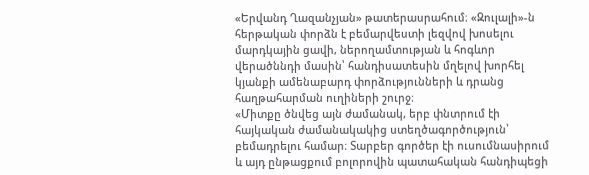«Երվանդ Ղազանչյան» թատերասրահում։ «Զուլալի»-ն հերթական փորձն է բեմարվեստի լեզվով խոսելու մարդկային ցավի, ներողամտության և հոգևոր վերածննդի մասին՝ հանդիսատեսին մղելով խորհել կյանքի ամենաբարդ փորձությունների և դրանց հաղթահարման ուղիների շուրջ։
«Միտքը ծնվեց այն ժամանակ, երբ փնտրում էի հայկական ժամանակակից ստեղծագործություն՝ բեմադրելու համար։ Տարբեր գործեր էի ուսումնասիրում և այդ ընթացքում բոլորովին պատահական հանդիպեցի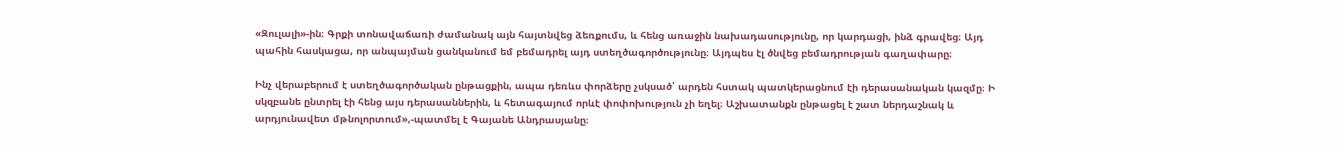«Զուլալի»-ին։ Գրքի տոնավաճառի ժամանակ այն հայտնվեց ձեռքումս, և հենց առաջին նախադասությունը, որ կարդացի, ինձ գրավեց։ Այդ պահին հասկացա, որ անպայման ցանկանում եմ բեմադրել այդ ստեղծագործությունը։ Այդպես էլ ծնվեց բեմադրության գաղափարը։

Ինչ վերաբերում է ստեղծագործական ընթացքին, ապա դեռևս փորձերը չսկսած՝ արդեն հստակ պատկերացնում էի դերասանական կազմը։ Ի սկզբանե ընտրել էի հենց այս դերասաններին, և հետագայում որևէ փոփոխություն չի եղել։ Աշխատանքն ընթացել է շատ ներդաշնակ և արդյունավետ մթնոլորտում»,-պատմել է Գայանե Անդրասյանը։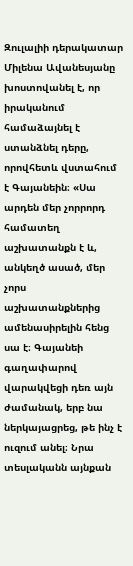Զուլալիի դերակատար Միլենա Ավանեսյանը խոստովանել է, որ իրականում համաձայնել է ստանձնել դերը, որովհետև վստահում է Գայանեին։ «Սա արդեն մեր չորրորդ համատեղ աշխատանքն է և, անկեղծ ասած, մեր չորս աշխատանքներից ամենասիրելին հենց սա է։ Գայանեի գաղափարով վարակվեցի դեռ այն ժամանակ, երբ նա ներկայացրեց, թե ինչ է ուզում անել։ Նրա տեսլականն այնքան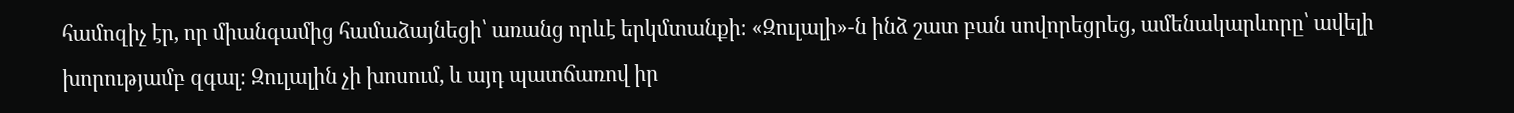համոզիչ էր, որ միանգամից համաձայնեցի՝ առանց որևէ երկմտանքի։ «Զուլալի»-ն ինձ շատ բան սովորեցրեց, ամենակարևորը՝ ավելի խորությամբ զգալ։ Զուլալին չի խոսում, և այդ պատճառով իր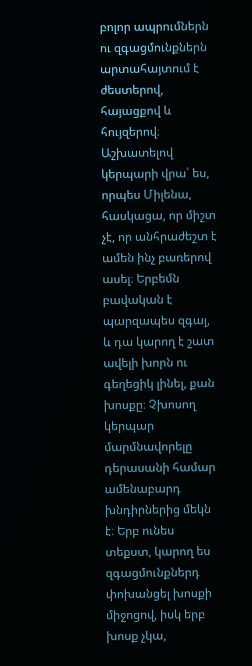բոլոր ապրումներն ու զգացմունքներն արտահայտում է ժեստերով, հայացքով և հույզերով։ Աշխատելով կերպարի վրա՝ ես, որպես Միլենա, հասկացա, որ միշտ չէ, որ անհրաժեշտ է ամեն ինչ բառերով ասել։ Երբեմն բավական է պարզապես զգալ, և դա կարող է շատ ավելի խորն ու գեղեցիկ լինել, քան խոսքը։ Չխոսող կերպար մարմնավորելը դերասանի համար ամենաբարդ խնդիրներից մեկն է։ Երբ ունես տեքստ, կարող ես զգացմունքներդ փոխանցել խոսքի միջոցով, իսկ երբ խոսք չկա,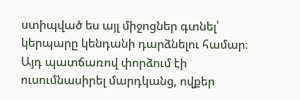ստիպված ես այլ միջոցներ գտնել՝ կերպարը կենդանի դարձնելու համար։ Այդ պատճառով փորձում էի ուսումնասիրել մարդկանց, ովքեր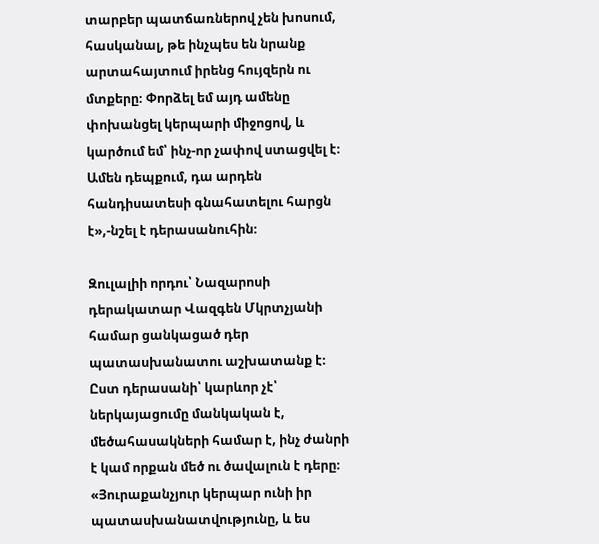տարբեր պատճառներով չեն խոսում, հասկանալ, թե ինչպես են նրանք արտահայտում իրենց հույզերն ու մտքերը։ Փորձել եմ այդ ամենը փոխանցել կերպարի միջոցով, և կարծում եմ՝ ինչ-որ չափով ստացվել է։ Ամեն դեպքում, դա արդեն հանդիսատեսի գնահատելու հարցն է»,-նշել է դերասանուհին։

Զուլալիի որդու՝ Նազարոսի դերակատար Վազգեն Մկրտչյանի համար ցանկացած դեր պատասխանատու աշխատանք է։ Ըստ դերասանի՝ կարևոր չէ՝ ներկայացումը մանկական է, մեծահասակների համար է, ինչ ժանրի է կամ որքան մեծ ու ծավալուն է դերը։
«Յուրաքանչյուր կերպար ունի իր պատասխանատվությունը, և ես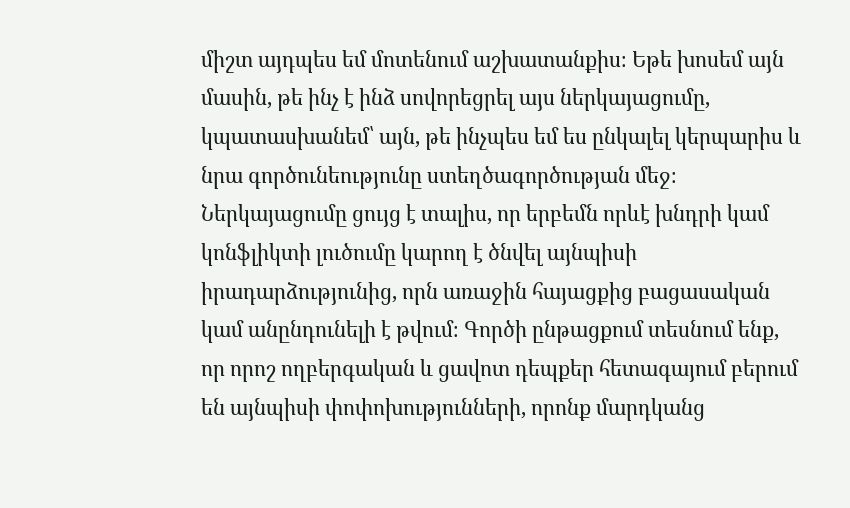միշտ այդպես եմ մոտենում աշխատանքիս։ Եթե խոսեմ այն մասին, թե ինչ է ինձ սովորեցրել այս ներկայացումը, կպատասխանեմ՝ այն, թե ինչպես եմ ես ընկալել կերպարիս և նրա գործունեությունը ստեղծագործության մեջ։ Ներկայացումը ցույց է տալիս, որ երբեմն որևէ խնդրի կամ կոնֆլիկտի լուծումը կարող է ծնվել այնպիսի իրադարձությունից, որն առաջին հայացքից բացասական կամ անընդունելի է թվում։ Գործի ընթացքում տեսնում ենք, որ որոշ ողբերգական և ցավոտ դեպքեր հետագայում բերում են այնպիսի փոփոխությունների, որոնք մարդկանց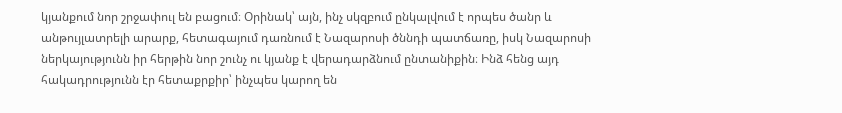կյանքում նոր շրջափուլ են բացում։ Օրինակ՝ այն, ինչ սկզբում ընկալվում է որպես ծանր և անթույլատրելի արարք, հետագայում դառնում է Նազարոսի ծննդի պատճառը, իսկ Նազարոսի ներկայությունն իր հերթին նոր շունչ ու կյանք է վերադարձնում ընտանիքին։ Ինձ հենց այդ հակադրությունն էր հետաքրքիր՝ ինչպես կարող են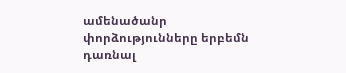ամենածանր փորձությունները երբեմն դառնալ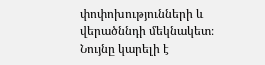փոփոխությունների և վերածննդի մեկնակետ։ Նույնը կարելի է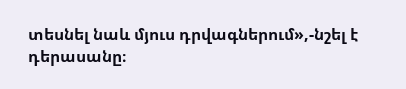տեսնել նաև մյուս դրվագներում»,-նշել է դերասանը։